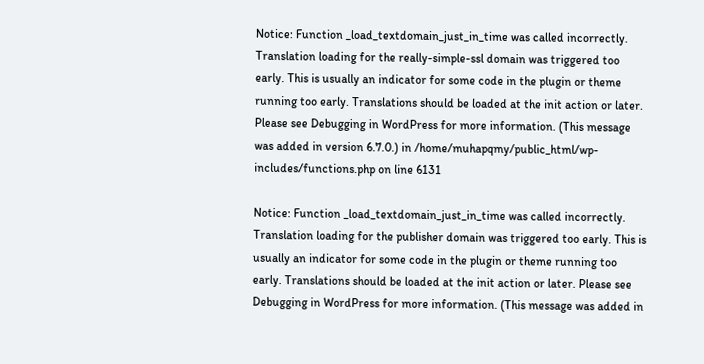Notice: Function _load_textdomain_just_in_time was called incorrectly. Translation loading for the really-simple-ssl domain was triggered too early. This is usually an indicator for some code in the plugin or theme running too early. Translations should be loaded at the init action or later. Please see Debugging in WordPress for more information. (This message was added in version 6.7.0.) in /home/muhapqmy/public_html/wp-includes/functions.php on line 6131

Notice: Function _load_textdomain_just_in_time was called incorrectly. Translation loading for the publisher domain was triggered too early. This is usually an indicator for some code in the plugin or theme running too early. Translations should be loaded at the init action or later. Please see Debugging in WordPress for more information. (This message was added in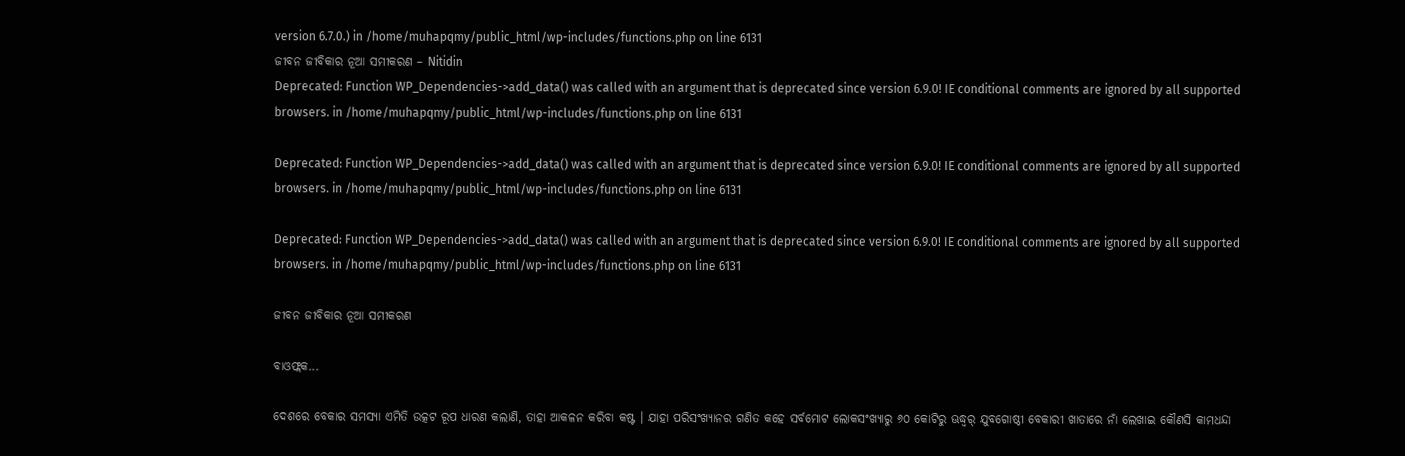version 6.7.0.) in /home/muhapqmy/public_html/wp-includes/functions.php on line 6131
ଜୀବନ ଜୀବିକାର ନୂଆ ସମୀକରଣ – Nitidin
Deprecated: Function WP_Dependencies->add_data() was called with an argument that is deprecated since version 6.9.0! IE conditional comments are ignored by all supported browsers. in /home/muhapqmy/public_html/wp-includes/functions.php on line 6131

Deprecated: Function WP_Dependencies->add_data() was called with an argument that is deprecated since version 6.9.0! IE conditional comments are ignored by all supported browsers. in /home/muhapqmy/public_html/wp-includes/functions.php on line 6131

Deprecated: Function WP_Dependencies->add_data() was called with an argument that is deprecated since version 6.9.0! IE conditional comments are ignored by all supported browsers. in /home/muhapqmy/public_html/wp-includes/functions.php on line 6131

ଜୀବନ ଜୀବିକାର ନୂଆ ସମୀକରଣ

ବାଓଫ୍ଲକ...

ଦେଶରେ ବେକାର ସମସ୍ୟା ଏମିତି ଉତ୍କଟ ରୂପ ଧାରଣ କଲାଣି, ତାହା ଆକଳନ କରିବା କଷ୍ଟ । ଯାହା ପରିସଂଖ୍ୟାନର ଗଣିତ କହେ ସର୍ବମୋଟ ଲୋକସଂଖ୍ୟାରୁ ୬୦ କୋଟିରୁ ଊଦ୍ଧ୍ୱର୍ ଯୁବଗୋଷ୍ଠୀ ବେକାରୀ ଖାତାରେ ନାଁ ଲେଖାଇ କୌଣସି କାମଧନ୍ଦା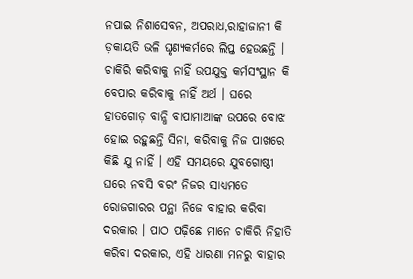ନପାଇ ନିଶାସେବନ, ଅପରାଧ,ରାହାଜାନୀ କି ଡ଼କାୟତି ଭଳି ଘୃଣ୍ୟକର୍ମରେ ଲିପ୍ତ ହେଉଛନ୍ତି । ଚାକିରି କରିବାକୁ ନାହିଁ ଉପଯୁକ୍ତ କର୍ମସଂସ୍ଥାନ କି ବେପାର କରିବାକୁ ନାହିଁ ଅର୍ଥ । ଘରେ ହାତଗୋଡ଼ ବାନ୍ଧି ବାପାମାଆଙ୍କ ଉପରେ ବୋଝ ହୋଇ ରହୁଛନ୍ତି ସିନା, କରିବାକୁ ନିଜ ପାଖରେ କିଛି ଯୁ ନାହିଁ । ଏହି ସମୟରେ ଯୁବଗୋଷ୍ଠୀ ଘରେ ନବସି ବରଂ ନିଜର ସାଧ୍ୟମତେ ରୋଜଗାରର ପନ୍ଥା ନିଜେ ବାହାର କରିବା ଦରକାର । ପାଠ ପଢ଼ିଛେ ମାନେ ଚାକିରି ନିହାତି କରିବା ଦରକାର, ଏହି ଧାରଣା ମନରୁ ବାହାର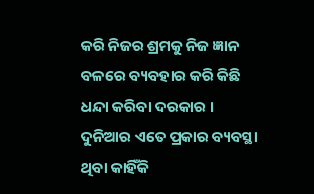କରି ନିଜର ଶ୍ରମକୁ ନିଜ ଜ୍ଞାନ ବଳରେ ବ୍ୟବହାର କରି କିଛି ଧନ୍ଦା କରିବା ଦରକାର । ଦୁନିଆର ଏତେ ପ୍ରକାର ବ୍ୟବସ୍ଥା ଥିବା କାହିଁକି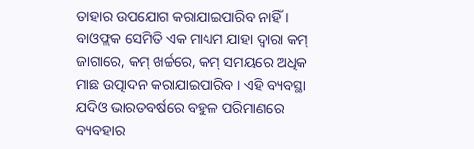ତାହାର ଉପଯୋଗ କରାଯାଇପାରିବ ନାହିଁ । ବାଓଫ୍ଲକ ସେମିତି ଏକ ମାଧ୍ୟମ ଯାହା ଦ୍ୱାରା କମ୍ ଜାଗାରେ, କମ୍ ଖର୍ଚ୍ଚରେ, କମ୍ ସମୟରେ ଅଧିକ ମାଛ ଉତ୍ପାଦନ କରାଯାଇପାରିବ । ଏହି ବ୍ୟବସ୍ଥା ଯଦିଓ ଭାରତବର୍ଷରେ ବହୁଳ ପରିମାଣରେ ବ୍ୟବହାର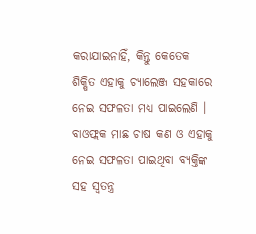କରାଯାଇନାହିଁ, କିନ୍ତୁ କେତେକ ଶିକ୍ଷିତ ଏହାକୁ ଚ୍ୟାଲେଞ୍ଜ ସହକାରେ ନେଇ ସଫଳତା ମଧ୍ୟ ପାଇଲେଣି । ବାଓଫ୍ଲକ ମାଛ ଚାଷ କଣ ଓ ଏହାକୁ ନେଇ ସଫଳତା ପାଇଥିବା ବ୍ୟକ୍ତିଙ୍କ ସହ ସ୍ୱତନ୍ତ୍ର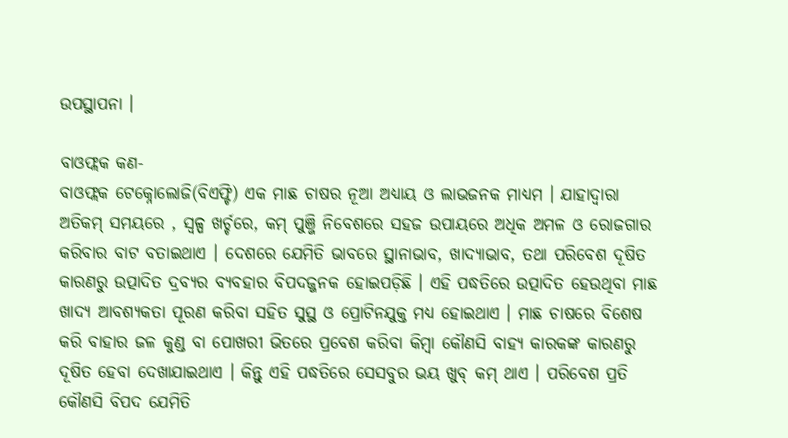ଉପସ୍ଥାପନା ।

ବାଓଫ୍ଲକ କଣ-
ବାଓଫ୍ଲକ ଟେକ୍ନୋଲୋଜି(ବିଏଫ୍ଟି) ଏକ ମାଛ ଚାଷର ନୂଆ ଅଧ୍ୟାୟ ଓ ଲାଭଜନକ ମାଧ୍ୟମ । ଯାହାଦ୍ୱାରା ଅତିକମ୍ ସମୟରେ , ସ୍ୱଳ୍ପ ଖର୍ଚ୍ଚରେ, କମ୍ ପୁଞ୍ଜି ନିବେଶରେ ସହଜ ଉପାୟରେ ଅଧିକ ଅମଳ ଓ ରୋଜଗାର କରିବାର ବାଟ ବତାଇଥାଏ । ଦେଶରେ ଯେମିତି ଭାବରେ ସ୍ଥାନାଭାବ, ଖାଦ୍ୟାଭାବ, ତଥା ପରିବେଶ ଦୂଷିତ କାରଣରୁ ଉତ୍ପାଦିତ ଦ୍ରବ୍ୟର ବ୍ୟବହାର ବିପଦଜ୍ଜନକ ହୋଇପଡ଼ିଛି । ଏହି ପଦ୍ଧତିରେ ଉତ୍ପାଦିତ ହେଉଥିବା ମାଛ ଖାଦ୍ୟ ଆବଶ୍ୟକତା ପୂରଣ କରିବା ସହିତ ସୁସ୍ଥ ଓ ପ୍ରୋଟିନଯୁକ୍ତ ମଧ୍ୟ ହୋଇଥାଏ । ମାଛ ଚାଷରେ ବିଶେଷ କରି ବାହାର ଜଳ କୁଣ୍ଡ ବା ପୋଖରୀ ଭିତରେ ପ୍ରବେଶ କରିବା କିମ୍ବା କୌଣସି ବାହ୍ୟ କାରକଙ୍କ କାରଣରୁ ଦୂଷିତ ହେବା ଦେଖାଯାଇଥାଏ । କିନ୍ତୁ ଏହି ପଦ୍ଧତିରେ ସେସବୁର ଭୟ ଖୁବ୍ କମ୍ ଥାଏ । ପରିବେଶ ପ୍ରତି କୌଣସି ବିପଦ ଯେମିତି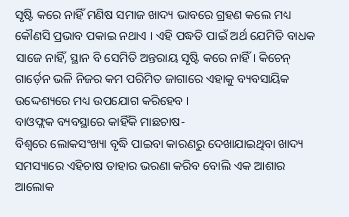ସୃଷ୍ଟି କରେ ନାହିଁ ମଣିଷ ସମାଜ ଖାଦ୍ୟ ଭାବରେ ଗ୍ରହଣ କଲେ ମଧ୍ୟ କୌଣସି ପ୍ରଭାବ ପକାଇ ନଥାଏ । ଏହି ପଦ୍ଧତି ପାଇଁ ଅର୍ଥ ଯେମିତି ବାଧକ ସାଜେ ନାହିଁ, ସ୍ଥାନ ବି ସେମିତି ଅନ୍ତରାୟ ସୃଷ୍ଟି କରେ ନାହିଁ । କିଚେନ୍ ଗାର୍ଡ଼େନ ଭଳି ନିଜର କମ ପରିମିତ ଜାଗାରେ ଏହାକୁ ବ୍ୟବସାୟିକ ଉଦ୍ଦେଶ୍ୟରେ ମଧ୍ୟ ଉପଯୋଗ କରିହେବ ।
ବାଓଫ୍ଲକ ବ୍ୟବସ୍ଥାରେ କାହିଁକି ମାଛଚାଷ-
ବିଶ୍ୱରେ ଲୋକସଂଖ୍ୟା ବୃଦ୍ଧି ପାଇବା କାରଣରୁ ଦେଖାଯାଇଥିବା ଖାଦ୍ୟ ସମସ୍ୟାରେ ଏହିଚାଷ ତାହାର ଭରଣା କରିବ ବୋଲି ଏକ ଆଶାର ଆଲୋକ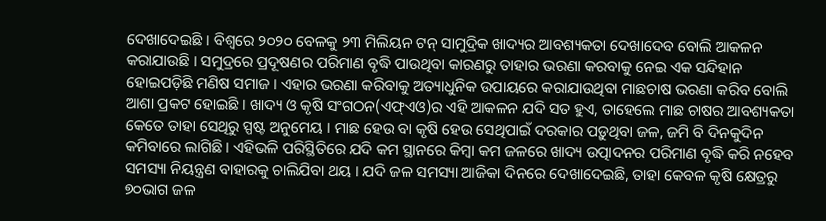ଦେଖାଦେଇଛି । ବିଶ୍ୱରେ ୨୦୨୦ ବେଳକୁ ୨୩ ମିଲିୟନ ଟନ୍ ସାମୁଦ୍ରିକ ଖାଦ୍ୟର ଆବଶ୍ୟକତା ଦେଖାଦେବ ବୋଲି ଆକଳନ କରାଯାଉଛି । ସମୁଦ୍ରରେ ପ୍ରଦୂଷଣର ପରିମାଣ ବୃଦ୍ଧି ପାଉଥିବା କାରଣରୁ ତାହାର ଭରଣା କରବାକୁ ନେଇ ଏକ ସନ୍ଦିହାନ ହୋଇପଡ଼ିଛି ମଣିଷ ସମାଜ । ଏହାର ଭରଣା କରିବାକୁ ଅତ୍ୟାଧୁନିକ ଉପାୟରେ କରାଯାଉଥିବା ମାଛଚାଷ ଭରଣା କରିବ ବୋଲି ଆଶା ପ୍ରକଟ ହୋଇଛି । ଖାଦ୍ୟ ଓ କୃଷି ସଂଗଠନ(ଏଫ୍ଏଓ)ର ଏହି ଆକଳନ ଯଦି ସତ ହୁଏ, ତାହେଲେ ମାଛ ଚାଷର ଆବଶ୍ୟକତା କେତେ ତାହା ସେଥିରୁ ସ୍ପଷ୍ଟ ଅନୁମେୟ । ମାଛ ହେଉ ବା କୃଷି ହେଉ ସେଥିପାଇଁ ଦରକାର ପଡ଼ୁଥିବା ଜଳ, ଜମି ବି ଦିନକୁଦିନ କମିବାରେ ଲାଗିଛି । ଏହିଭଳି ପରିସ୍ଥିତିରେ ଯଦି କମ ସ୍ଥାନରେ କିମ୍ବା କମ ଜଳରେ ଖାଦ୍ୟ ଉତ୍ପାଦନର ପରିମାଣ ବୃଦ୍ଧି କରି ନହେବ ସମସ୍ୟା ନିୟନ୍ତ୍ରଣ ବାହାରକୁ ଚାଲିଯିବା ଥୟ । ଯଦି ଜଳ ସମସ୍ୟା ଆଜିକା ଦିନରେ ଦେଖାଦେଇଛି, ତାହା କେବଳ କୃଷି କ୍ଷେତ୍ରରୁ ୭୦ଭାଗ ଜଳ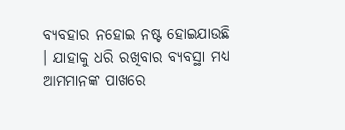ବ୍ୟବହାର ନହୋଇ ନଷ୍ଟ ହୋଇଯାଉଛି । ଯାହାକୁ ଧରି ରଖିବାର ବ୍ୟବସ୍ଥା ମଧ୍ୟ ଆମମାନଙ୍କ ପାଖରେ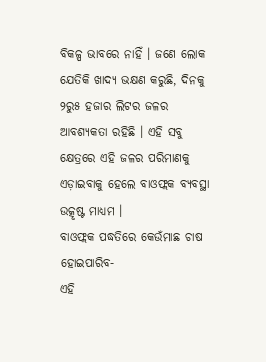ବିକଳ୍ପ ଭାବରେ ନାହିଁ । ଜଣେ ଲୋକ ଯେତିକି ଖାଦ୍ୟ ଭକ୍ଷଣ କରୁଛି, ଦିନକୁ ୨ରୁ୫ ହଜାର ଲିଟର ଜଳର ଆବଶ୍ୟକତା ରହିଛି । ଏହି ସବୁ କ୍ଷେତ୍ରରେ ଏହି ଜଳର ପରିମାଣକୁ ଏଡ଼ାଇବାକୁ ହେଲେ ବାଓଫ୍ଲକ ବ୍ୟବସ୍ଥା ଉତ୍କୃଷ୍ଟ ମାଧ୍ୟମ ।
ବାଓଫ୍ଲକ ପଦ୍ଧତିରେ କେଉଁମାଛ ଚାଷ ହୋଇପାରିବ-
ଏହି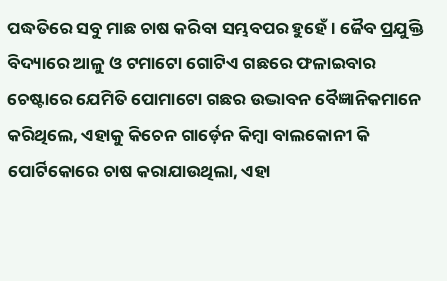ପଦ୍ଧତିରେ ସବୁ ମାଛ ଚାଷ କରିବା ସମ୍ଭବପର ହୁହେଁ । ଜୈବ ପ୍ରଯୁକ୍ତି ବିଦ୍ୟାରେ ଆଳୁ ଓ ଟମାଟୋ ଗୋଟିଏ ଗଛରେ ଫଳାଇବାର ଚେଷ୍ଟାରେ ଯେମିତି ପୋମାଟୋ ଗଛର ଉଦ୍ଭାବନ ବୈଜ୍ଞାନିକମାନେ କରିଥିଲେ, ଏହାକୁ କିଚେନ ଗାର୍ଡ଼େନ କିମ୍ବା ବାଲକୋନୀ କି ପୋର୍ଟିକୋରେ ଚାଷ କରାଯାଉଥିଲା, ଏହା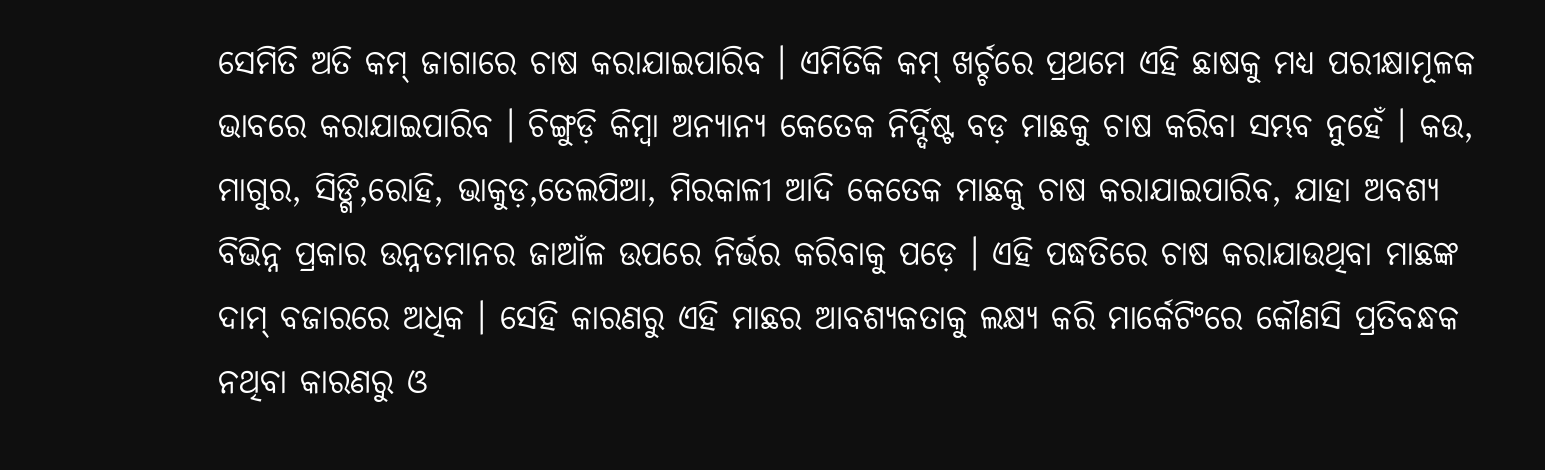ସେମିତି ଅତି କମ୍ ଜାଗାରେ ଚାଷ କରାଯାଇପାରିବ । ଏମିତିକି କମ୍ ଖର୍ଚ୍ଚରେ ପ୍ରଥମେ ଏହି ଛାଷକୁ ମଧ୍ୟ ପରୀକ୍ଷାମୂଳକ ଭାବରେ କରାଯାଇପାରିବ । ଚିଙ୍ଗୁଡ଼ି କିମ୍ବା ଅନ୍ୟାନ୍ୟ କେତେକ ନିର୍ଦ୍ଦିଷ୍ଟ ବଡ଼ ମାଛକୁ ଚାଷ କରିବା ସମ୍ଭବ ନୁହେଁ । କଉ, ମାଗୁର, ସିଙ୍ଗି,ରୋହି, ଭାକୁଡ଼,ତେଲପିଆ, ମିରକାଳୀ ଆଦି କେତେକ ମାଛକୁ ଚାଷ କରାଯାଇପାରିବ, ଯାହା ଅବଶ୍ୟ ବିଭିନ୍ନ ପ୍ରକାର ଉନ୍ନତମାନର ଜାଆଁଳ ଉପରେ ନିର୍ଭର କରିବାକୁ ପଡ଼େ । ଏହି ପଦ୍ଧତିରେ ଚାଷ କରାଯାଉଥିବା ମାଛଙ୍କ ଦାମ୍ ବଜାରରେ ଅଧିକ । ସେହି କାରଣରୁ ଏହି ମାଛର ଆବଶ୍ୟକତାକୁ ଲକ୍ଷ୍ୟ କରି ମାର୍କେଟିଂରେ କୌଣସି ପ୍ରତିବନ୍ଧକ ନଥିବା କାରଣରୁ ଓ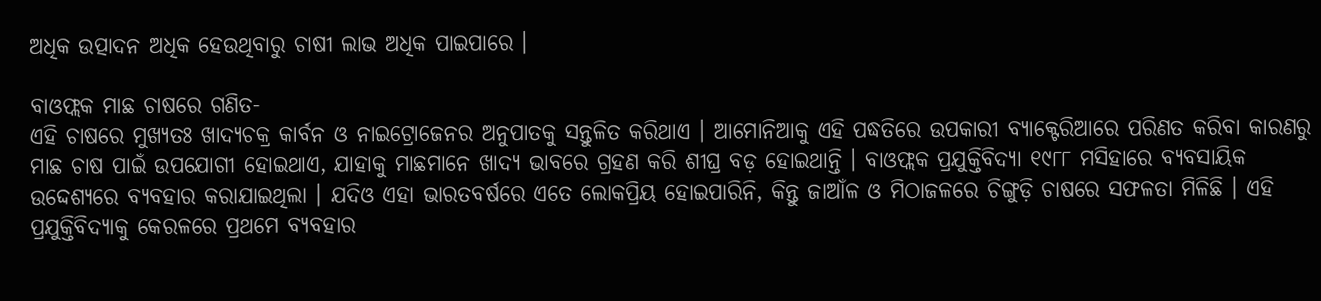ଅଧିକ ଉତ୍ପାଦନ ଅଧିକ ହେଉଥିବାରୁ ଚାଷୀ ଲାଭ ଅଧିକ ପାଇପାରେ ।

ବାଓଫ୍ଲକ ମାଛ ଚାଷରେ ଗଣିତ-
ଏହି ଚାଷରେ ମୁଖ୍ୟତଃ ଖାଦ୍ୟଚକ୍ର କାର୍ବନ ଓ ନାଇଟ୍ରୋଜେନର ଅନୁପାତକୁ ସନ୍ତୁଳିତ କରିଥାଏ । ଆମୋନିଆକୁ ଏହି ପଦ୍ଧତିରେ ଉପକାରୀ ବ୍ୟାକ୍ଟେରିଆରେ ପରିଣତ କରିବା କାରଣରୁ ମାଛ ଚାଷ ପାଇଁ ଉପଯୋଗୀ ହୋଇଥାଏ, ଯାହାକୁ ମାଛମାନେ ଖାଦ୍ୟ ଭାବରେ ଗ୍ରହଣ କରି ଶୀଘ୍ର ବଡ଼ ହୋଇଥାନ୍ତି । ବାଓଫ୍ଲକ ପ୍ରଯୁକ୍ତିବିଦ୍ୟା ୧୯୮୮ ମସିହାରେ ବ୍ୟବସାୟିକ ଉଦ୍ଦେଶ୍ୟରେ ବ୍ୟବହାର କରାଯାଇଥିଲା । ଯଦିଓ ଏହା ଭାରତବର୍ଷରେ ଏତେ ଲୋକପ୍ରିୟ ହୋଇପାରିନି, କିନ୍ତୁ ଜାଆଁଳ ଓ ମିଠାଜଳରେ ଚିଙ୍ଗୁଡ଼ି ଚାଷରେ ସଫଳତା ମିଳିଛି । ଏହି ପ୍ରଯୁକ୍ତିବିଦ୍ୟାକୁ କେରଳରେ ପ୍ରଥମେ ବ୍ୟବହାର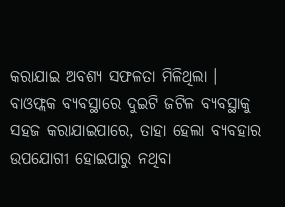କରାଯାଇ ଅବଶ୍ୟ ସଫଳତା ମିଳିଥିଲା । ବାଓଫ୍ଲକ ବ୍ୟବସ୍ଥାରେ ଦୁଇଟି ଜଟିଳ ବ୍ୟବସ୍ଥାକୁ ସହଜ କରାଯାଇପାରେ, ତାହା ହେଲା ବ୍ୟବହାର ଉପଯୋଗୀ ହୋଇପାରୁ ନଥିବା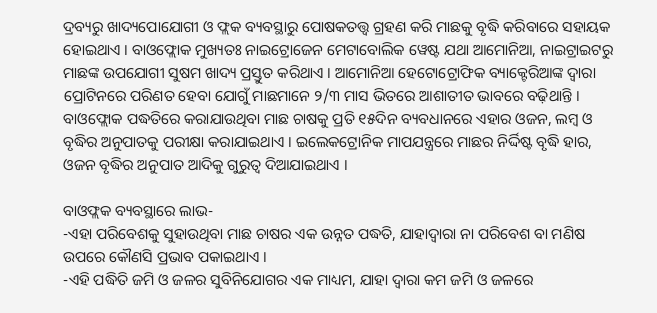ଦ୍ରବ୍ୟରୁ ଖାଦ୍ୟପୋଯୋଗୀ ଓ ଫ୍ଲକ ବ୍ୟବସ୍ଥାରୁ ପୋଷକତତ୍ତ୍ୱ ଗ୍ରହଣ କରି ମାଛକୁ ବୃଦ୍ଧି କରିବାରେ ସହାୟକ ହୋଇଥାଏ । ବାଓଫ୍ଲୋକ ମୁଖ୍ୟତଃ ନାଇଟ୍ରୋଜେନ ମେଟାବୋଲିକ ୱେଷ୍ଟ ଯଥା ଆମୋନିଆ, ନାଇଟ୍ରାଇଟରୁ ମାଛଙ୍କ ଉପଯୋଗୀ ସୁଷମ ଖାଦ୍ୟ ପ୍ରସ୍ତୁତ କରିଥାଏ । ଆମୋନିଆ ହେଟୋଟ୍ରୋଫିକ ବ୍ୟାକ୍ଟେରିଆଙ୍କ ଦ୍ୱାରା ପ୍ରୋଟିନରେ ପରିଣତ ହେବା ଯୋଗୁଁ ମାଛମାନେ ୨/୩ ମାସ ଭିତରେ ଆଶାତୀତ ଭାବରେ ବଢ଼ିଥାନ୍ତି । ବାଓଫ୍ଲୋକ ପଦ୍ଧତିରେ କରାଯାଉଥିବା ମାଛ ଚାଷକୁ ପ୍ରତି ୧୫ଦିନ ବ୍ୟବଧାନରେ ଏହାର ଓଜନ, ଲମ୍ବ ଓ ବୃଦ୍ଧିର ଅନୁପାତକୁ ପରୀକ୍ଷା କରାଯାଇଥାଏ । ଇଲେକଟ୍ରୋନିକ ମାପଯନ୍ତ୍ରରେ ମାଛର ନିର୍ଦ୍ଦିଷ୍ଟ ବୃଦ୍ଧି ହାର, ଓଜନ ବୃଦ୍ଧିର ଅନୁପାତ ଆଦିକୁ ଗୁରୁତ୍ୱ ଦିଆଯାଇଥାଏ ।

ବାଓଫ୍ଲକ ବ୍ୟବସ୍ଥାରେ ଲାଭ-
-ଏହା ପରିବେଶକୁ ସୁହାଉଥିବା ମାଛ ଚାଷର ଏକ ଉନ୍ନତ ପଦ୍ଧତି, ଯାହାଦ୍ୱାରା ନା ପରିବେଶ ବା ମଣିଷ ଉପରେ କୌଣସି ପ୍ରଭାବ ପକାଇଥାଏ ।
-ଏହି ପଦ୍ଧିତି ଜମି ଓ ଜଳର ସୁବିନିଯୋଗର ଏକ ମାଧ୍ୟମ, ଯାହା ଦ୍ୱାରା କମ ଜମି ଓ ଜଳରେ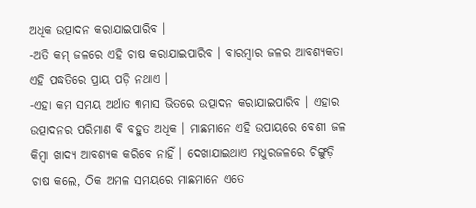ଅଧିକ ଉତ୍ପାଦନ କରାଯାଇପାରିବ ।
-ଅତି କମ୍ ଜଳରେ ଏହି ଚାଷ କରାଯାଇପାରିବ । ବାରମ୍ବାର ଜଳର ଆବଶ୍ୟକତା ଏହି ପଦ୍ଧତିରେ ପ୍ରାୟ ପଡ଼ି ନଥାଏ ।
-ଏହା କମ ସମୟ ଅର୍ଥାତ ୩ମାସ ଭିତରେ ଉତ୍ପାଦନ କରାଯାଇପାରିବ । ଏହାର ଉତ୍ପାଦନର ପରିମାଣ ବି ବହୁତ ଅଧିକ । ମାଛମାନେ ଏହି ଉପାୟରେ ବେଶୀ ଜଳ କିମ୍ବା ଖାଦ୍ୟ ଆବଶ୍ୟକ କରିବେ ନାହିଁ । ଦେଖାଯାଇଥାଏ ମଧୁରଜଳରେ ଚିଙ୍ଗୁଡ଼ି ଚାଷ କଲେ, ଠିକ ଅମଳ ସମୟରେ ମାଛମାନେ ଏତେ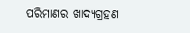ପରିମାଣର ଖାଦ୍ୟଗ୍ରହଣ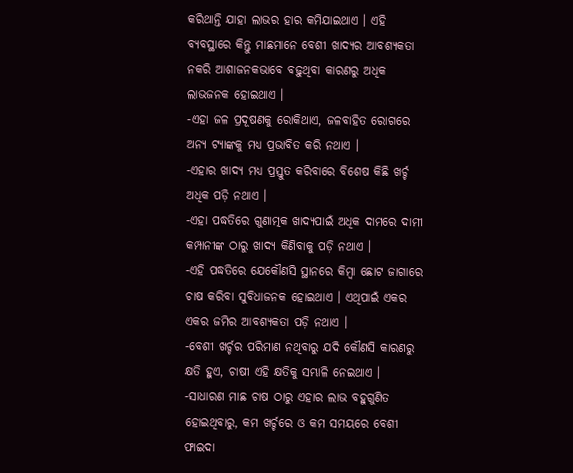କରିଥାନ୍ତି ଯାହା ଲାଭର ହାର କମିଯାଇଥାଏ । ଏହି ବ୍ୟବସ୍ଥାରେ କିନ୍ତୁ ମାଛମାନେ ବେଶୀ ଖାଦ୍ୟର ଆବଶ୍ୟକତା ନକରି ଆଶାଜନକଭାବେ ବଢ଼ୁଥିବା କାରଣରୁ ଅଧିକ ଲାଭଜନକ ହୋଇଥାଏ ।
-ଏହା ଜଳ ପ୍ରଦୂଷଣକୁ ରୋକିଥାଏ, ଜଳବାହିତ ରୋଗରେ ଅନ୍ୟ ଟ୍ୟାଙ୍କକୁ ମଧ୍ୟ ପ୍ରଭାବିତ କରି ନଥାଏ ।
-ଏହାର ଖାଦ୍ୟ ମଧ୍ୟ ପ୍ରସ୍ତୁତ କରିବାରେ ବିଶେଷ କିଛି ଖର୍ଚ୍ଚ ଅଧିକ ପଡ଼ି ନଥାଏ ।
-ଏହା ପଦ୍ଧତିରେ ଗୁଣାତ୍ମକ ଖାଦ୍ୟପାଇଁ ଅଧିକ ଦାମରେ ଦାମୀ କମ୍ପାନୀଙ୍କ ଠାରୁ ଖାଦ୍ୟ କିଣିବାକୁ ପଡ଼ି ନଥାଏ ।
-ଏହି ପଦ୍ଧତିରେ ଯେକୌଣସି ସ୍ଥାନରେ କିମ୍ବା ଛୋଟ ଜାଗାରେ ଚାଷ କରିବା ସୁବିଧାଜନକ ହୋଇଥାଏ । ଏଥିପାଇଁ ଏକର ଏକର ଜମିର ଆବଶ୍ୟକତା ପଡ଼ି ନଥାଏ ।
-ବେଶୀ ଖର୍ଚ୍ଚର ପରିମାଣ ନଥିବାରୁ ଯଦି କୌଣସି କାରଣରୁ କ୍ଷତି ହୁଏ, ଚାଷୀ ଏହି କ୍ଷତିକୁ ସମ୍ଭାଳି ନେଇଥାଏ ।
-ସାଧାରଣ ମାଛ ଚାଷ ଠାରୁ ଏହାର ଲାଭ ବହୁଗୁଣିତ ହୋଇଥିବାରୁ, କମ ଖର୍ଚ୍ଚରେ ଓ କମ ସମୟରେ ବେଶୀ ଫାଇଦା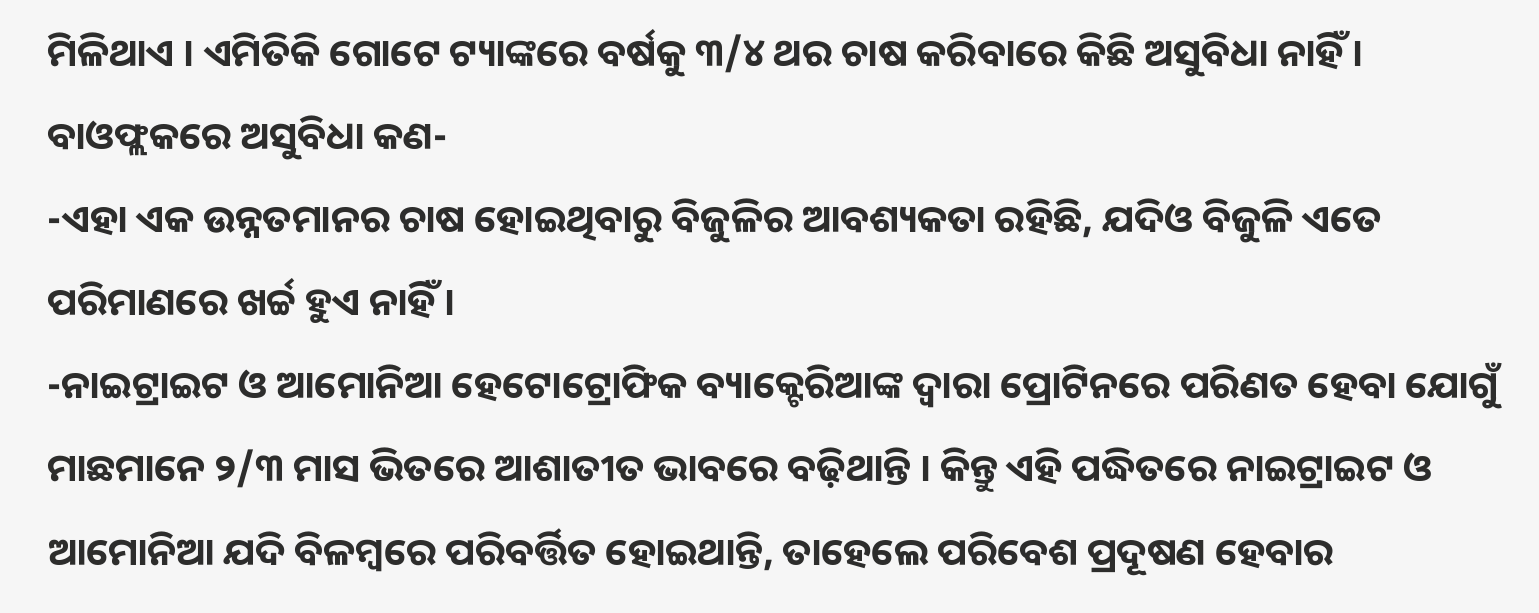ମିଳିଥାଏ । ଏମିତିକି ଗୋଟେ ଟ୍ୟାଙ୍କରେ ବର୍ଷକୁ ୩/୪ ଥର ଚାଷ କରିବାରେ କିଛି ଅସୁବିଧା ନାହିଁ ।
ବାଓଫ୍ଲକରେ ଅସୁବିଧା କଣ-
-ଏହା ଏକ ଉନ୍ନତମାନର ଚାଷ ହୋଇଥିବାରୁ ବିଜୁଳିର ଆବଶ୍ୟକତା ରହିଛି, ଯଦିଓ ବିଜୁଳି ଏତେ ପରିମାଣରେ ଖର୍ଚ୍ଚ ହୁଏ ନାହିଁ ।
-ନାଇଟ୍ରାଇଟ ଓ ଆମୋନିଆ ହେଟୋଟ୍ରୋଫିକ ବ୍ୟାକ୍ଟେରିଆଙ୍କ ଦ୍ୱାରା ପ୍ରୋଟିନରେ ପରିଣତ ହେବା ଯୋଗୁଁ ମାଛମାନେ ୨/୩ ମାସ ଭିତରେ ଆଶାତୀତ ଭାବରେ ବଢ଼ିଥାନ୍ତି । କିନ୍ତୁ ଏହି ପଦ୍ଧିତରେ ନାଇଟ୍ରାଇଟ ଓ ଆମୋନିଆ ଯଦି ବିଳମ୍ବରେ ପରିବର୍ତ୍ତିତ ହୋଇଥାନ୍ତି, ତାହେଲେ ପରିବେଶ ପ୍ରଦୂଷଣ ହେବାର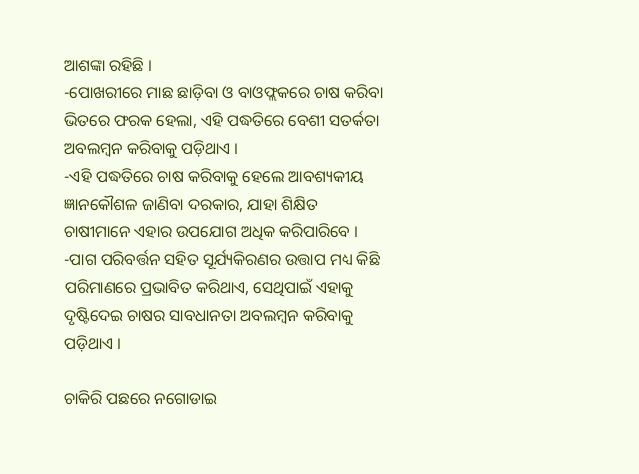ଆଶଙ୍କା ରହିଛି ।
-ପୋଖରୀରେ ମାଛ ଛାଡ଼ିବା ଓ ବାଓଫ୍ଲକରେ ଚାଷ କରିବା ଭିତରେ ଫରକ ହେଲା, ଏହି ପଦ୍ଧତିରେ ବେଶୀ ସତର୍କତା ଅବଲମ୍ବନ କରିବାକୁ ପଡ଼ିଥାଏ ।
-ଏହି ପଦ୍ଧତିରେ ଚାଷ କରିବାକୁ ହେଲେ ଆବଶ୍ୟକୀୟ ଜ୍ଞାନକୌଶଳ ଜାଣିବା ଦରକାର, ଯାହା ଶିକ୍ଷିତ ଚାଷୀମାନେ ଏହାର ଉପଯୋଗ ଅଧିକ କରିପାରିବେ ।
-ପାଗ ପରିବର୍ତ୍ତନ ସହିତ ସୂର୍ଯ୍ୟକିରଣର ଉତ୍ତାପ ମଧ୍ୟ କିଛି ପରିମାଣରେ ପ୍ରଭାବିତ କରିଥାଏ, ସେଥିପାଇଁ ଏହାକୁ ଦୃଷ୍ଟିଦେଇ ଚାଷର ସାବଧାନତା ଅବଲମ୍ବନ କରିବାକୁ ପଡ଼ିଥାଏ ।

ଚାକିରି ପଛରେ ନଗୋଡାଇ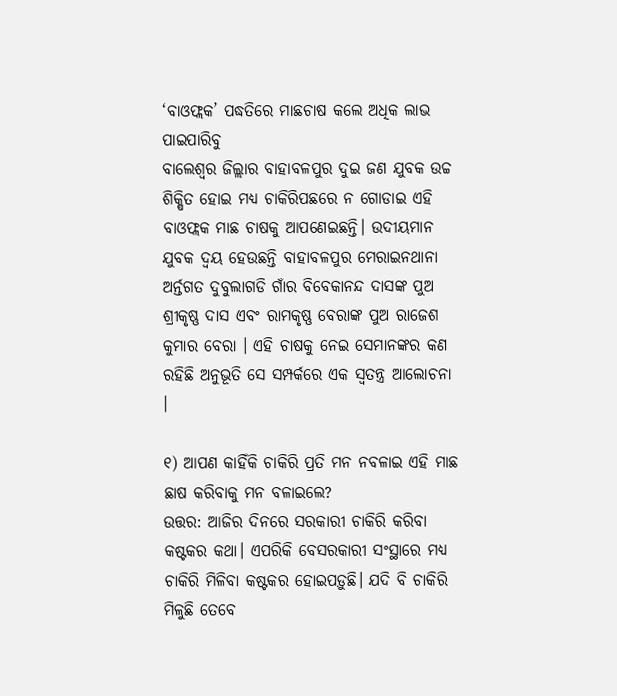‘ବାଓଫ୍ଲକ’ ପଦ୍ଧତିରେ ମାଛଚାଷ କଲେ ଅଧିକ ଲାଭ ପାଇପାରିବୁ
ବାଲେଶ୍ୱର ଜିଲ୍ଲାର ବାହାବଳପୁର ଦୁଇ ଜଣ ଯୁବକ ଉଚ୍ଚ ଶିକ୍ଷିତ ହୋଇ ମଧ୍ୟ ଚାକିରିପଛରେ ନ ଗୋଡାଇ ଏହି ବାଓଫ୍ଲକ ମାଛ ଚାଷକୁ ଆପଣେଇଛନ୍ତି। ଉଦୀୟମାନ ଯୁବକ ଦ୍ୱୟ ହେଉଛନ୍ତି ବାହାବଳପୁର ମେରାଇନଥାନା ଅର୍ନ୍ତଗତ ଦୁବୁଲାଗଡି ଗାଁର ବିବେକାନନ୍ଦ ଦାସଙ୍କ ପୁଅ ଶ୍ରୀକୃଷ୍ଣ ଦାସ ଏବଂ ରାମକୃଷ୍ଣ ବେରାଙ୍କ ପୁଅ ରାଜେଶ କୁମାର ବେରା । ଏହି ଚାଷକୁ ନେଇ ସେମାନଙ୍କର କଣ ରହିଛି ଅନୁଭୂତି ସେ ସମ୍ପର୍କରେ ଏକ ସ୍ୱତନ୍ତ୍ର ଆଲୋଚନା ।

୧) ଆପଣ କାହିଁକି ଚାକିରି ପ୍ରତି ମନ ନବଳାଇ ଏହି ମାଛ ଛାଷ କରିବାକୁ ମନ ବଳାଇଲେ?
ଉତ୍ତର: ଆଜିର ଦିନରେ ସରକାରୀ ଚାକିରି କରିବା କଷ୍ଟକର କଥା। ଏପରିକି ବେସରକାରୀ ସଂସ୍ଥାରେ ମଧ୍ୟ ଚାକିରି ମିଳିବା କଷ୍ଟକର ହୋଇପଡ଼ୁଛି। ଯଦି ବି ଚାକିରି ମିଳୁଛି ତେବେ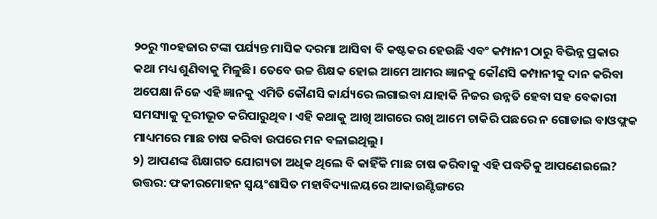୨୦ରୁ ୩୦ହଜାର ଟଙ୍କା ପର୍ଯ୍ୟନ୍ତ ମାସିକ ଦରମା ଆସିବା ବି କଷ୍ଟକର ହେଉଛି ଏବଂ କମ୍ପାନୀ ଠାରୁ ବିଭିନ୍ନ ପ୍ରକାର କଥା ମଧ୍ୟ ଶୁଣିବାକୁ ମିଳୁଛି। ତେବେ ଉଚ୍ଚ ଶିକ୍ଷକ ହୋଇ ଆମେ ଆମର ଜ୍ଞାନକୁ କୌଣସି କମ୍ପାନୀକୁ ଦାନ କରିବା ଅପେକ୍ଷା ନିଜେ ଏହି ଜ୍ଞାନକୁ ଏମିତି କୌଣସି କାର୍ଯ୍ୟରେ ଲଗାଇବା ଯାହାକି ନିଜର ଉନ୍ନତି ହେବା ସହ ବେକାରୀ ସମସ୍ୟାକୁ ଦୂରୀଭୂତ କରିପାରୁଥିବ। ଏହି କଥାକୁ ଆଖି ଆଗରେ ରଖି ଆମେ ଚାକିରି ପଛରେ ନ ଗୋଡାଇ ବାଓଫ୍ଲକ ମାଧ୍ୟମରେ ମାଛ ଚାଷ କରିବା ଉପରେ ମନ ବଳାଇଥିଲୁ।
୨) ଆପଣଙ୍କ ଶିକ୍ଷାଗତ ଯୋଗ୍ୟତା ଅଧିକ ଥିଲେ ବି କାହିଁକି ମାଛ ଚାଷ କରିବାକୁ ଏହି ପଦ୍ଧତିକୁ ଆପଣେଇଲେ?
ଉତ୍ତର: ଫକୀରମୋହନ ସ୍ୱୟଂଶାସିତ ମହାବିଦ୍ୟାଳୟରେ ଆକାଉଣ୍ଟିଙ୍ଗରେ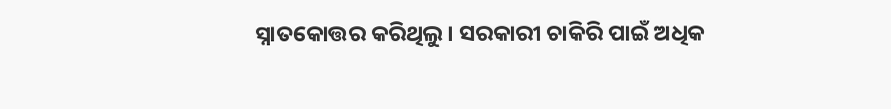ସ୍ନାତକୋତ୍ତର କରିଥିଲୁ। ସରକାରୀ ଚାକିରି ପାଇଁ ଅଧିକ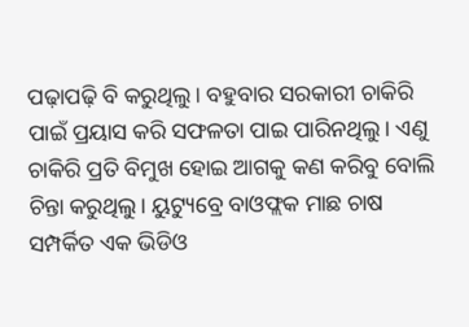ପଢ଼ାପଢ଼ି ବି କରୁଥିଲୁ। ବହୁବାର ସରକାରୀ ଚାକିରି ପାଇଁ ପ୍ରୟାସ କରି ସଫଳତା ପାଇ ପାରିନଥିଲୁ। ଏଣୁ ଚାକିରି ପ୍ରତି ବିମୁଖ ହୋଇ ଆଗକୁ କଣ କରିବୁ ବୋଲି ଚିନ୍ତା କରୁଥିଲୁ। ୟୁଟ୍ୟୁବ୍ରେ ବାଓଫ୍ଲକ ମାଛ ଚାଷ ସମ୍ପର୍କିତ ଏକ ଭିଡିଓ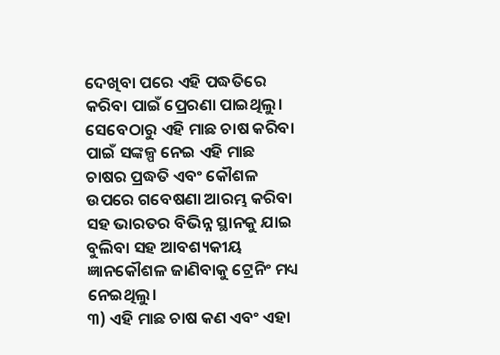ଦେଖିବା ପରେ ଏହି ପଦ୍ଧତିରେ କରିବା ପାଇଁ ପ୍ରେରଣା ପାଇଥିଲୁ। ସେବେଠାରୁ ଏହି ମାଛ ଚାଷ କରିବା ପାଇଁ ସଙ୍କଳ୍ପ ନେଇ ଏହି ମାଛ ଚାଷର ପ୍ରଦ୍ଧତି ଏବଂ କୌଶଳ ଉପରେ ଗବେଷଣା ଆରମ୍ଭ କରିବା ସହ ଭାରତର ବିଭିନ୍ନ ସ୍ଥାନକୁ ଯାଇ ବୁଲିବା ସହ ଆବଶ୍ୟକୀୟ ଜ୍ଞାନକୌଶଳ ଜାଣିବାକୁ ଟ୍ରେନିଂ ମଧ୍ୟ ନେଇଥିଲୁ।
୩) ଏହି ମାଛ ଚାଷ କଣ ଏବଂ ଏହା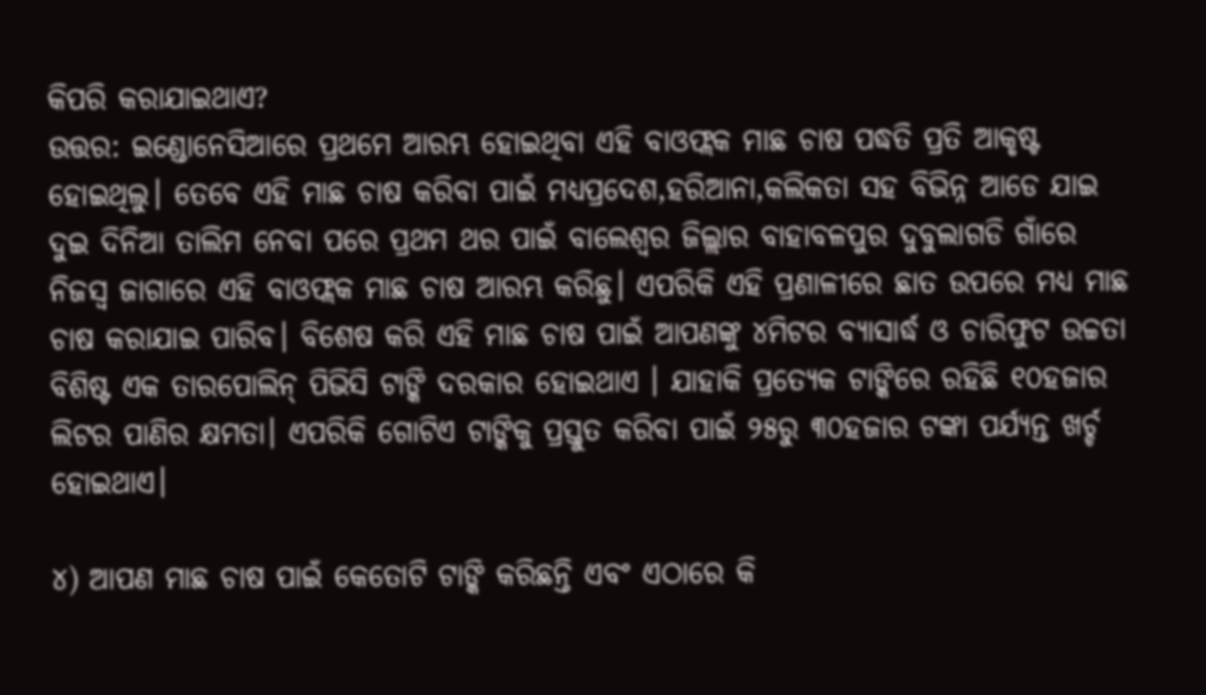କିପରି କରାଯାଇଥାଏ?
ଉତ୍ତର: ଇଣ୍ଡୋନେସିଆରେ ପ୍ରଥମେ ଆରମ୍ଭ ହୋଇଥିବା ଏହି ବାଓଫ୍ଲକ ମାଛ ଚାଷ ପଦ୍ଧତି ପ୍ରତି ଆକୃଷ୍ଟ ହୋଇଥିଲୁ। ତେବେ ଏହି ମାଛ ଚାଷ କରିବା ପାଇଁ ମଧ୍ୟପ୍ରଦେଶ,ହରିଆନା,କଲିକତା ସହ ବିଭିନ୍ନ ଆଡେ ଯାଇ ଦୁଇ ଦିନିଆ ତାଲିମ ନେବା ପରେ ପ୍ରଥମ ଥର ପାଇଁ ବାଲେଶ୍ୱର ଜିଲ୍ଲାର ବାହାବଳପୁର ଦୁବୁଲାଗଡି ଗାଁରେ ନିଜସ୍ୱ ଜାଗାରେ ଏହି ବାଓଫ୍ଲକ ମାଛ ଚାଷ ଆରମ୍ଭ କରିଛୁ। ଏପରିକି ଏହି ପ୍ରଣାଳୀରେ ଛାତ ଉପରେ ମଧ୍ୟ ମାଛ ଚାଷ କରାଯାଇ ପାରିବ। ବିଶେଷ କରି ଏହି ମାଛ ଚାଷ ପାଇଁ ଆପଣଙ୍କୁ ୪ମିଟର ବ୍ୟାସାର୍ଦ୍ଧ ଓ ଚାରିଫୁଟ ଉଚ୍ଚତା ବିଶିଷ୍ଟ ଏକ ତାରପୋଲିନ୍ ପିଭିସି ଟାଙ୍କି ଦରକାର ହୋଇଥାଏ । ଯାହାକି ପ୍ରତ୍ୟେକ ଟାଙ୍କିରେ ରହିଛି ୧୦ହଜାର ଲିଟର ପାଣିର କ୍ଷମତା। ଏପରିକି ଗୋଟିଏ ଟାଙ୍କିକୁ ପ୍ରସ୍ତୁତ କରିବା ପାଇଁ ୨୫ରୁ ୩୦ହଜାର ଟଙ୍କା ପର୍ଯ୍ୟନ୍ତ ଖର୍ଚ୍ଚ ହୋଇଥାଏ।

୪) ଆପଣ ମାଛ ଚାଷ ପାଇଁ କେତୋଟି ଟାଙ୍କି କରିଛନ୍ତି ଏବଂ ଏଠାରେ କି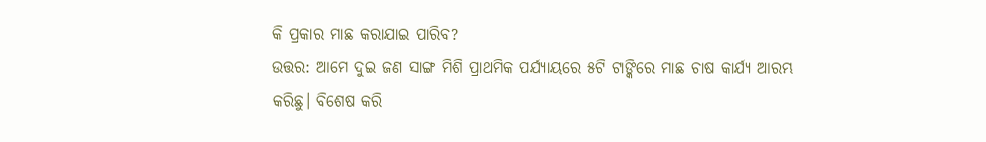କି ପ୍ରକାର ମାଛ କରାଯାଇ ପାରିବ?
ଉତ୍ତର: ଆମେ ଦୁଇ ଜଣ ସାଙ୍ଗ ମିଶି ପ୍ରାଥମିକ ପର୍ଯ୍ୟାୟରେ ୫ଟି ଟାଙ୍କିରେ ମାଛ ଚାଷ କାର୍ଯ୍ୟ ଆରମ୍ଭ କରିଛୁ। ବିଶେଷ କରି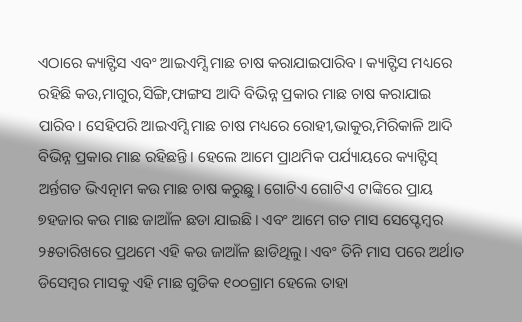ଏଠାରେ କ୍ୟାଟ୍ଫିସ ଏବଂ ଆଇଏମ୍ସି ମାଛ ଚାଷ କରାଯାଇପାରିବ। କ୍ୟାଟ୍ଫିସ ମଧ୍ୟରେ ରହିଛି କଉ,ମାଗୁର,ସିଙ୍ଗି,ଫାଙ୍ଗସ ଆଦି ବିଭିନ୍ନ ପ୍ରକାର ମାଛ ଚାଷ କରାଯାଇ ପାରିବ। ସେହିପରି ଆଇଏମ୍ସି ମାଛ ଚାଷ ମଧ୍ୟରେ ରୋହୀ,ଭାକୁର,ମିରିକାଳି ଆଦି ବିଭିନ୍ନ ପ୍ରକାର ମାଛ ରହିଛନ୍ତି। ହେଲେ ଆମେ ପ୍ରାଥମିକ ପର୍ଯ୍ୟାୟରେ କ୍ୟାଟ୍ଫିସ୍ ଅର୍ନ୍ତଗତ ଭିଏତ୍ନାମ କଉ ମାଛ ଚାଷ କରୁଛୁ। ଗୋଟିଏ ଗୋଟିଏ ଟାଙ୍କିରେ ପ୍ରାୟ ୭ହଜାର କଉ ମାଛ ଜାଆଁଳ ଛଡା ଯାଇଛି। ଏବଂ ଆମେ ଗତ ମାସ ସେପ୍ଟେମ୍ବର ୨୫ତାରିଖରେ ପ୍ରଥମେ ଏହି କଉ ଜାଆଁଳ ଛାଡିଥିଲୁ। ଏବଂ ତିନି ମାସ ପରେ ଅର୍ଥାତ ଡିସେମ୍ବର ମାସକୁ ଏହି ମାଛ ଗୁଡିକ ୧୦୦ଗ୍ରାମ ହେଲେ ତାହା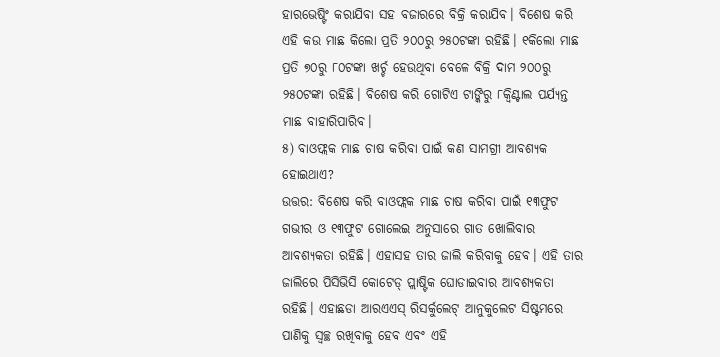ହାରଭେଷ୍ଟିଂ କରାଯିବା ସହ ବଜାରରେ ବିକ୍ରି କରାଯିବ। ବିଶେଷ କରି ଏହି କଉ ମାଛ କିଲୋ ପ୍ରତି ୨୦୦ରୁ ୨୫୦ଟଙ୍କା ରହିଛି। ୧କିଲୋ ମାଛ ପ୍ରତି ୭୦ରୁ ୮୦ଟଙ୍କା ଖର୍ଚ୍ଚ ହେଉଥିବା ବେଳେ ବିକ୍ରି ଦାମ ୨୦୦ରୁ ୨୫୦ଟଙ୍କା ରହିଛି। ବିଶେଷ କରି ଗୋଟିଏ ଟାଙ୍କିରୁ ୮କ୍ୱିଣ୍ଟାଲ ପର୍ଯ୍ୟନ୍ତ ମାଛ ବାହାରିପାରିବ।
୫) ବାଓଫ୍ଲକ ମାଛ ଚାଷ କରିବା ପାଇଁ କଣ ସାମଗ୍ରୀ ଆବଶ୍ୟକ ହୋଇଥାଏ?
ଉତ୍ତର: ବିଶେଷ କରି ବାଓଫ୍ଲକ ମାଛ ଚାଷ କରିବା ପାଇଁ ୧୩ଫୁଟ ଗଭୀର ଓ ୧୩ଫୁଟ ଗୋଲେଇ ଅନୁସାରେ ଗାତ ଖୋଲିବାର ଆବଶ୍ୟକତା ରହିଛି। ଏହାସହ ତାର ଜାଲି କରିବାକୁ ହେବ। ଏହି ତାର ଜାଲିରେ ପିସିଭିସି କୋଟେଡ୍ ପ୍ଲାଷ୍ଟିକ ଘୋଡାଇବାର ଆବଶ୍ୟକତା ରହିଛି। ଏହାଛଡା ଆରଏଏସ୍ ରିସର୍କୁଲେଟ୍ ଆନୁକୁଲେଟ ସିଷ୍ଟମରେ ପାଣିକୁ ସ୍ୱଚ୍ଛ ରଖିବାକୁ ହେବ ଏବଂ ଏହି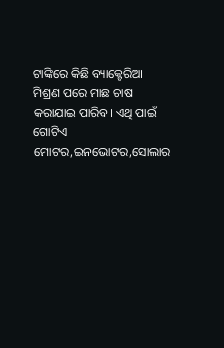ଟାଙ୍କିରେ କିଛି ବ୍ୟାକ୍ଟେରିଆ ମିଶ୍ରଣ ପରେ ମାଛ ଚାଷ କରାଯାଇ ପାରିବ। ଏଥି ପାଇଁ ଗୋଟିଏ ମୋଟର,ଇନଭୋଟର,ସୋଲାର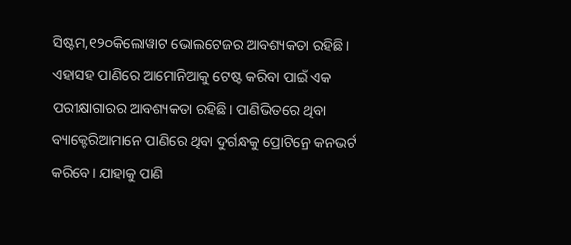ସିଷ୍ଟମ,୧୨୦କିଲୋୱାଟ ଭୋଲଟେଜର ଆବଶ୍ୟକତା ରହିଛି। ଏହାସହ ପାଣିରେ ଆମୋନିଆକୁ ଟେଷ୍ଟ କରିବା ପାଇଁ ଏକ ପରୀକ୍ଷାଗାରର ଆବଶ୍ୟକତା ରହିଛି। ପାଣିଭିତରେ ଥିବା ବ୍ୟାକ୍ଟେରିଆମାନେ ପାଣିରେ ଥିବା ଦୁର୍ଗନ୍ଧକୁ ପ୍ରୋଟିନ୍ରେ କନଭର୍ଟ କରିବେ। ଯାହାକୁ ପାଣି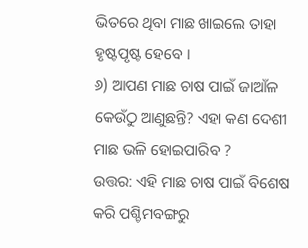ଭିତରେ ଥିବା ମାଛ ଖାଇଲେ ତାହା ହୃଷ୍ଟପୃଷ୍ଟ ହେବେ ।
୬) ଆପଣ ମାଛ ଚାଷ ପାଇଁ ଜାଆଁଳ କେଉଁଠୁ ଆଣୁଛନ୍ତି? ଏହା କଣ ଦେଶୀ ମାଛ ଭଳି ହୋଇପାରିବ ?
ଉତ୍ତର: ଏହି ମାଛ ଚାଷ ପାଇଁ ବିଶେଷ କରି ପଶ୍ଚିମବଙ୍ଗରୁ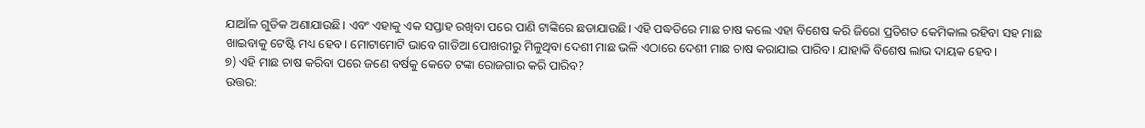ଯାଆଁଳ ଗୁଡିକ ଅଣାଯାଉଛି। ଏବଂ ଏହାକୁ ଏକ ସପ୍ତାହ ରଖିବା ପରେ ପାଣି ଟାଙ୍କିରେ ଛଡାଯାଉଛି। ଏହି ପଦ୍ଧତିରେ ମାଛ ଚାଷ କଲେ ଏହା ବିଶେଷ କରି ଜିରୋ ପ୍ରତିଶତ କେମିକାଲ ରହିବା ସହ ମାଛ ଖାଇବାକୁ ଟେଷ୍ଟି ମଧ୍ୟ ହେବ। ମୋଟାମୋଟି ଭାବେ ଗାଡିଆ ପୋଖରୀରୁ ମିଳୁଥିବା ଦେଶୀ ମାଛ ଭଳି ଏଠାରେ ଦେଶୀ ମାଛ ଚାଷ କରାଯାଇ ପାରିବ। ଯାହାକି ବିଶେଷ ଲାଭ ଦାୟକ ହେବ।
୭) ଏହି ମାଛ ଚାଷ କରିବା ପରେ ଜଣେ ବର୍ଷକୁ କେତେ ଟଙ୍କା ରୋଜଗାର କରି ପାରିବ?
ଉତ୍ତର: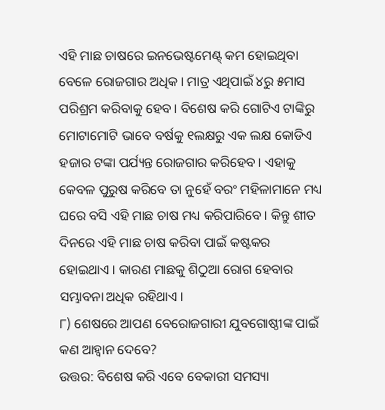ଏହି ମାଛ ଚାଷରେ ଇନଭେଷ୍ଟମେଣ୍ଟ୍ କମ ହୋଇଥିବା ବେଳେ ରୋଜଗାର ଅଧିକ। ମାତ୍ର ଏଥିପାଇଁ ୪ରୁ ୫ମାସ ପରିଶ୍ରମ କରିବାକୁ ହେବ। ବିଶେଷ କରି ଗୋଟିଏ ଟାଙ୍କିରୁ ମୋଟାମୋଟି ଭାବେ ବର୍ଷକୁ ୧ଲକ୍ଷରୁ ଏକ ଲକ୍ଷ କୋଡିଏ ହଜାର ଟଙ୍କା ପର୍ଯ୍ୟନ୍ତ ରୋଜଗାର କରିହେବ। ଏହାକୁ କେବଳ ପୁରୁଷ କରିବେ ତା ନୁହେଁ ବରଂ ମହିଳାମାନେ ମଧ୍ୟ ଘରେ ବସି ଏହି ମାଛ ଚାଷ ମଧ୍ୟ କରିପାରିବେ। କିନ୍ତୁ ଶୀତ ଦିନରେ ଏହି ମାଛ ଚାଷ କରିବା ପାଇଁ କଷ୍ଟକର ହୋଇଥାଏ। କାରଣ ମାଛକୁ ଶିଠୁଆ ରୋଗ ହେବାର ସମ୍ଭାବନା ଅଧିକ ରହିଥାଏ।
୮) ଶେଷରେ ଆପଣ ବେରୋଜଗାରୀ ଯୁବଗୋଷ୍ଠୀଙ୍କ ପାଇଁ କଣ ଆହ୍ୱାନ ଦେବେ?
ଉତ୍ତର: ବିଶେଷ କରି ଏବେ ବେକାରୀ ସମସ୍ୟା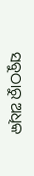ସବୁଠାରୁ ଅଧିକ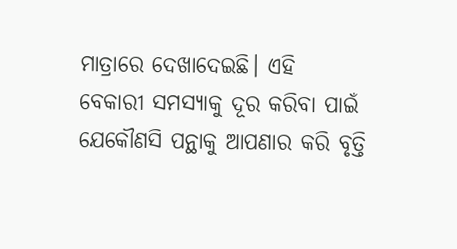ମାତ୍ରାରେ ଦେଖାଦେଇଛି। ଏହି ବେକାରୀ ସମସ୍ୟାକୁ ଦୂର କରିବା ପାଇଁ ଯେକୌଣସି ପନ୍ଥାକୁ ଆପଣାର କରି ବୃତ୍ତି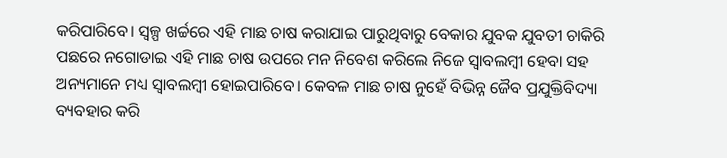କରିପାରିବେ। ସ୍ୱଳ୍ପ ଖର୍ଚ୍ଚରେ ଏହି ମାଛ ଚାଷ କରାଯାଇ ପାରୁଥିବାରୁ ବେକାର ଯୁବକ ଯୁବତୀ ଚାକିରି ପଛରେ ନଗୋଡାଇ ଏହି ମାଛ ଚାଷ ଉପରେ ମନ ନିବେଶ କରିଲେ ନିଜେ ସ୍ୱାବଲମ୍ବୀ ହେବା ସହ ଅନ୍ୟମାନେ ମଧ୍ୟ ସ୍ୱାବଲମ୍ବୀ ହୋଇପାରିବେ। କେବଳ ମାଛ ଚାଷ ନୁହେଁ ବିଭିନ୍ନ ଜୈବ ପ୍ରଯୁକ୍ତିବିଦ୍ୟା ବ୍ୟବହାର କରି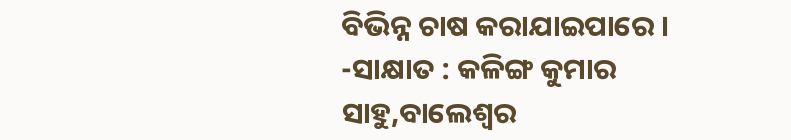ବିଭିନ୍ନ ଚାଷ କରାଯାଇପାରେ ।
-ସାକ୍ଷାତ : କଳିଙ୍ଗ କୁମାର ସାହୁ,ବାଲେଶ୍ୱର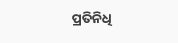ପ୍ରତିନିଧି